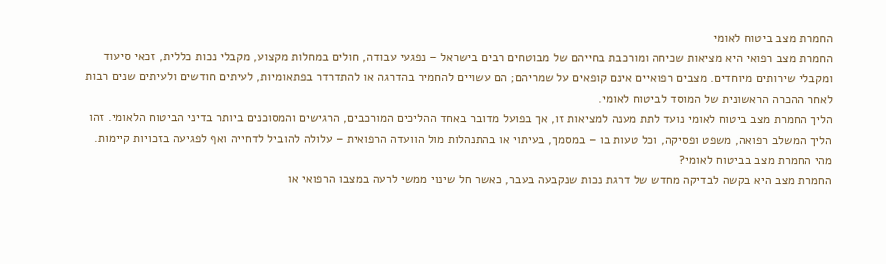החמרת מצב ביטוח לאומי
החמרת מצב רפואי היא מציאות שכיחה ומורכבת בחייהם של מבוטחים רבים בישראל – נפגעי עבודה, חולים במחלות מקצוע, מקבלי נכות כללית, זכאי סיעוד ומקבלי שירותים מיוחדים. מצבים רפואיים אינם קופאים על שמריהם; הם עשויים להחמיר בהדרגה או להתדרדר בפתאומיות, לעיתים חודשים ולעיתים שנים רבות לאחר ההכרה הראשונית של המוסד לביטוח לאומי.
הליך החמרת מצב ביטוח לאומי נועד לתת מענה למציאות זו, אך בפועל מדובר באחד ההליכים המורכבים, הרגישים והמסוכנים ביותר בדיני הביטוח הלאומי. זהו הליך המשלב רפואה, משפט ופסיקה, וכל טעות בו – במסמך, בעיתוי או בהתנהלות מול הוועדה הרפואית – עלולה להוביל לדחייה ואף לפגיעה בזכויות קיימות.
מהי החמרת מצב בביטוח לאומי?
החמרת מצב היא בקשה לבדיקה מחדש של דרגת נכות שנקבעה בעבר, כאשר חל שינוי ממשי לרעה במצבו הרפואי או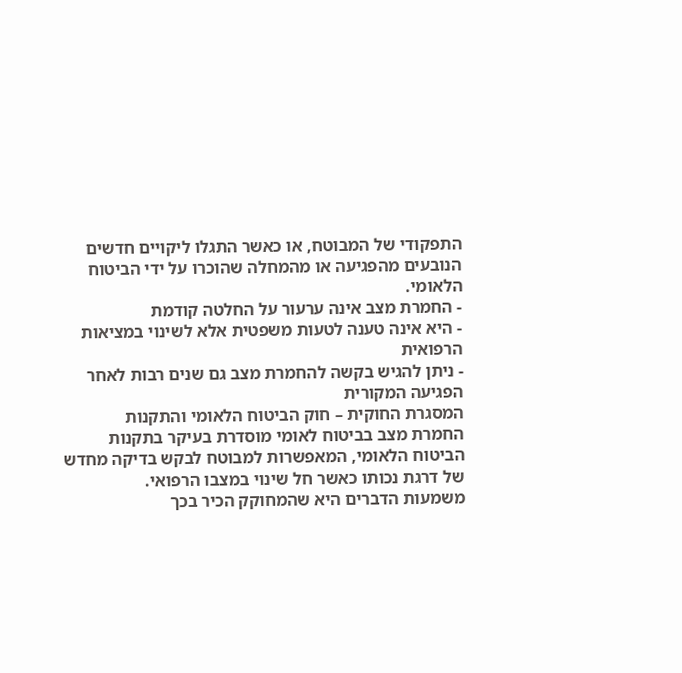התפקודי של המבוטח, או כאשר התגלו ליקויים חדשים הנובעים מהפגיעה או מהמחלה שהוכרו על ידי הביטוח הלאומי.
- החמרת מצב אינה ערעור על החלטה קודמת
- היא אינה טענה לטעות משפטית אלא לשינוי במציאות הרפואית
- ניתן להגיש בקשה להחמרת מצב גם שנים רבות לאחר הפגיעה המקורית
המסגרת החוקית – חוק הביטוח הלאומי והתקנות
החמרת מצב בביטוח לאומי מוסדרת בעיקר בתקנות הביטוח הלאומי, המאפשרות למבוטח לבקש בדיקה מחדש של דרגת נכותו כאשר חל שינוי במצבו הרפואי.
משמעות הדברים היא שהמחוקק הכיר בכך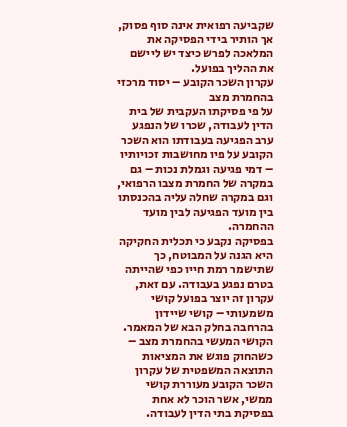שקביעה רפואית אינה סוף פסוק, אך הותיר בידי הפסיקה את המלאכה לפרש כיצד יש ליישם את ההליך בפועל.
עקרון השכר הקובע – יסוד מרכזי בהחמרת מצב
על פי פסיקתו העקבית של בית הדין לעבודה, שכרו של הנפגע ערב הפגיעה בעבודתו הוא השכר הקובע על פיו מחושבות זכויותיו – דמי פגיעה וגמלת נכות – גם במקרה של החמרת מצבו הרפואי, וגם במקרה שחלה עליה בהכנסתו בין מועד הפגיעה לבין מועד ההחמרה.
בפסיקה נקבע כי תכלית החקיקה היא הגנה על המבוטח, כך שתישמר רמת חייו כפי שהייתה בטרם נפגע בעבודה. עם זאת, עקרון זה יוצר בפועל קושי משמעותי – קושי שיידון בהרחבה בחלק הבא של המאמר.
הקושי המעשי בהחמרת מצב – כשהחוק פוגש את המציאות
התוצאה המשפטית של עקרון השכר הקובע מעוררת קושי ממשי, אשר הוכר לא אחת בפסיקת בתי הדין לעבודה.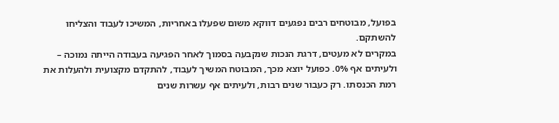בפועל, מבוטחים רבים נפגעים דווקא משום שפעלו באחריות, המשיכו לעבוד והצליחו להשתקם.
במקרים לא מעטים, דרגת הנכות שנקבעה בסמוך לאחר הפגיעה בעבודה הייתה נמוכה – ולעיתים אף 0%. כפועל יוצא מכך, המבוטח המשיך לעבוד, להתקדם מקצועית ולהעלות את רמת הכנסתו. רק כעבור שנים רבות, ולעיתים אף עשרות שנים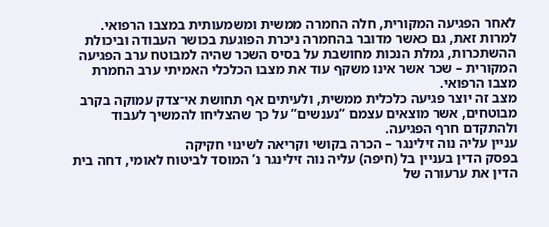לאחר הפגיעה המקורית, חלה החמרה ממשית ומשמעותית במצבו הרפואי.
למרות זאת, גם כאשר מדובר בהחמרה ניכרת הפוגעת בכושר העבודה וביכולת ההשתכרות, גמלת הנכות מחושבת על בסיס השכר שהיה למבוטח ערב הפגיעה המקורית – שכר אשר אינו משקף עוד את מצבו הכלכלי האמיתי ערב החמרת מצבו הרפואי.
מצב זה יוצר פגיעה כלכלית ממשית, ולעיתים אף תחושת אי־צדק עמוקה בקרב מבוטחים, אשר מוצאים עצמם “נענשים” על כך שהצליחו להמשיך לעבוד ולהתקדם חרף הפגיעה.
עניין עליה נוה זילינגר – הכרה בקושי וקריאה לשינוי חקיקה
בפסק הדין בעניין בל (חיפה) עליה נוה זילינגר נ’ המוסד לביטוח לאומי, דחה בית הדין את ערעורה של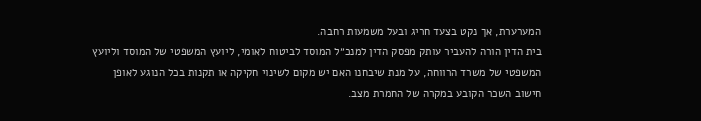המערערת, אך נקט בצעד חריג ובעל משמעות רחבה.
בית הדין הורה להעביר עותק מפסק הדין למנכ״ל המוסד לביטוח לאומי, ליועץ המשפטי של המוסד וליועץ המשפטי של משרד הרווחה, על מנת שיבחנו האם יש מקום לשינוי חקיקה או תקנות בכל הנוגע לאופן חישוב השכר הקובע במקרה של החמרת מצב.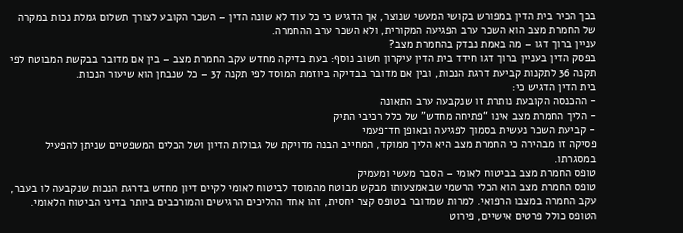בכך הכיר בית הדין במפורש בקושי המעשי שנוצר, אך הדגיש כי כל עוד לא שונה הדין – השכר הקובע לצורך תשלום גמלת נכות במקרה של החמרת מצב הוא השכר ערב הפגיעה המקורית, ולא השכר ערב ההחמרה.
עניין ברוך דגו – מה באמת נבדק בהחמרת מצב?
בפסק הדין בעניין ברוך דגו חידד בית הדין עיקרון חשוב נוסף: בעת בדיקה מחדש עקב החמרת מצב – בין אם מדובר בבקשת המבוטח לפי תקנה 36 לתקנות קביעת דרגת הנכות, ובין אם מדובר בבדיקה ביוזמת המוסד לפי תקנה 37 – כל שנבחן הוא שיעור הנכות.
בית הדין הדגיש כי:
- ההכנסה הקובעת נותרת זו שנקבעה ערב התאונה
- הליך החמרת מצב אינו “פתיחה מחדש” של כלל רכיבי התיק
- קביעת השכר נעשית בסמוך לפגיעה ובאופן חד־פעמי
פסיקה זו מבהירה כי החמרת מצב היא הליך ממוקד, המחייב הבנה מדויקת של גבולות הדיון ושל הכלים המשפטיים שניתן להפעיל במסגרתו.
טופס החמרת מצב בביטוח לאומי – הסבר מעשי ומעמיק
טופס החמרת מצב הוא הכלי הרשמי שבאמצעותו מבקש מבוטח מהמוסד לביטוח לאומי לקיים דיון מחדש בדרגת הנכות שנקבעה לו בעבר, עקב החמרה במצבו הרפואי. למרות שמדובר בטופס קצר יחסית, זהו אחד ההליכים הרגישים והמורכבים ביותר בדיני הביטוח הלאומי.
הטופס כולל פרטים אישיים, פירוט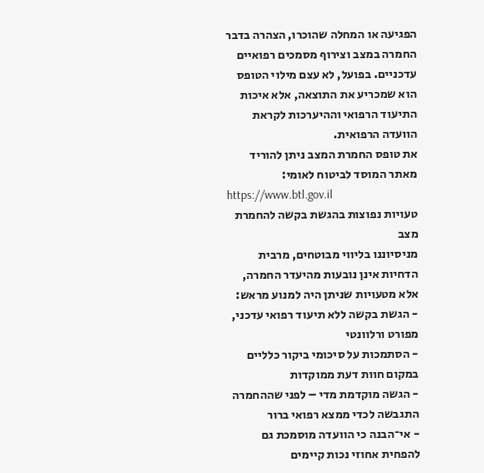הפגיעה או המחלה שהוכרו, הצהרה בדבר החמרה במצב וצירוף מסמכים רפואיים עדכניים. בפועל, לא עצם מילוי הטופס הוא שמכריע את התוצאה, אלא איכות התיעוד הרפואי וההיערכות לקראת הוועדה הרפואית.
את טופס החמרת המצב ניתן להוריד מאתר המוסד לביטוח לאומי:
https://www.btl.gov.il
טעויות נפוצות בהגשת בקשה להחמרת מצב
מניסיוננו בליווי מבוטחים, מרבית הדחיות אינן נובעות מהיעדר החמרה, אלא מטעויות שניתן היה למנוע מראש:
- הגשת בקשה ללא תיעוד רפואי עדכני, מפורט ורלוונטי
- הסתמכות על סיכומי ביקור כלליים במקום חוות דעת ממוקדות
- הגשה מוקדמת מדי – לפני שההחמרה התגבשה לכדי ממצא רפואי ברור
- אי־הבנה כי הוועדה מוסמכת גם להפחית אחוזי נכות קיימים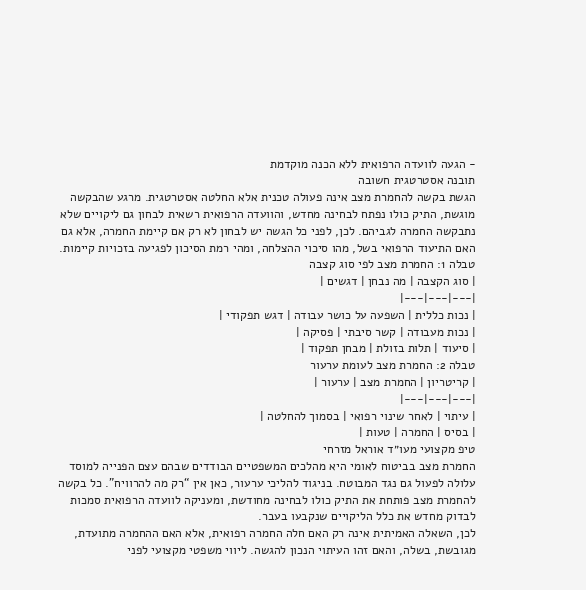- הגעה לוועדה הרפואית ללא הכנה מוקדמת
תובנה אסטרטגית חשובה
הגשת בקשה להחמרת מצב אינה פעולה טכנית אלא החלטה אסטרטגית. מרגע שהבקשה מוגשת, התיק כולו נפתח לבחינה מחדש, והוועדה הרפואית רשאית לבחון גם ליקויים שלא נתבקשה החמרה לגביהם. לכן, לפני כל הגשה יש לבחון לא רק אם קיימת החמרה, אלא גם האם התיעוד הרפואי בשל, מהו סיכוי ההצלחה, ומהי רמת הסיכון לפגיעה בזכויות קיימות.
טבלה 1: החמרת מצב לפי סוג קצבה
| סוג הקצבה | מה נבחן | דגשים |
|---|---|---|
| נכות כללית | השפעה על כושר עבודה | דגש תפקודי |
| נכות מעבודה | קשר סיבתי | פסיקה |
| סיעוד | תלות בזולת | מבחן תפקוד |
טבלה 2: החמרת מצב לעומת ערעור
| קריטריון | החמרת מצב | ערעור |
|---|---|---|
| עיתוי | לאחר שינוי רפואי | בסמוך להחלטה |
| בסיס | החמרה | טעות |
טיפ מקצועי מעו״ד אוראל מזרחי
החמרת מצב בביטוח לאומי היא מהלכים המשפטיים הבודדים שבהם עצם הפנייה למוסד עלולה לפעול גם נגד המבוטח. בניגוד להליכי ערעור, כאן אין “רק מה להרוויח”. כל בקשה להחמרת מצב פותחת את התיק כולו לבחינה מחודשת, ומעניקה לוועדה הרפואית סמכות לבדוק מחדש את כלל הליקויים שנקבעו בעבר.
לכן, השאלה האמיתית אינה רק האם חלה החמרה רפואית, אלא האם ההחמרה מתועדת, מגובשת, בשלה, והאם זהו העיתוי הנכון להגשה. ליווי משפטי מקצועי לפני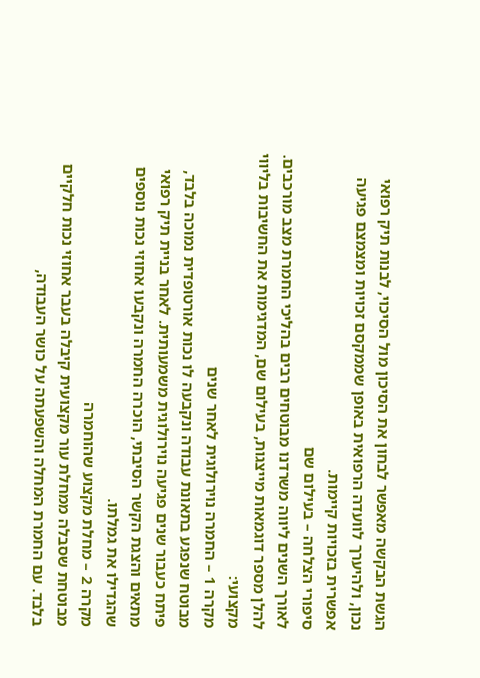הגשת הבקשה מאפשר לבחון את הסיכון מול הסיכוי, לבנות תיק רפואי נכון, ולהיערך לוועדה הרפואית באופן שממקסם זכויות ומצמצם פגיעה אפשרית בזכויות קיימות.
סיפורי הצלחה – בעילום שם
לאורך השנים ליווה משרדנו מבוטחים רבים בהליכי החמרת מצב מורכבים. להלן מספר דוגמאות מייצגות, בעילום שם, המדגימות את החשיבות בליווי מקצועי:
מקרה 1 – החמרה נוירולוגית לאחר שנים
מבוטח שנפגע בתאונת עבודה ונקבעה לו נכות אורטופדית נמוכה בלבד, פיתח כעבור שנים פגיעה נוירולוגית משמעותית. לאחר בניית תיק רפואי מתאים והצגת הקשר הסיבתי, הוכרה החמרה ונקבעו אחוזי נכות נוספים שהגדילו את גמלתו.
מקרה 2 – מחלת מקצוע שהוחמרה
מבוטחת שסבלה ממחלת עור מקצועית קיבלה בעבר אחוזי נכות חלקיים בלבד. עם החמרת המחלה והשפעתה על כושר העבודה,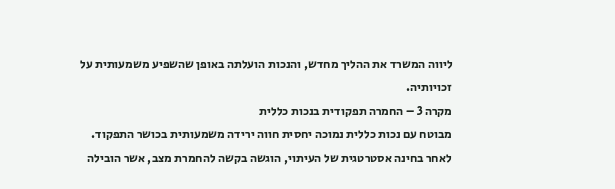ליווה המשרד את ההליך מחדש, והנכות הועלתה באופן שהשפיע משמעותית על זכויותיה.
מקרה 3 – החמרה תפקודית בנכות כללית
מבוטח עם נכות כללית נמוכה יחסית חווה ירידה משמעותית בכושר התפקוד. לאחר בחינה אסטרטגית של העיתוי, הוגשה בקשה להחמרת מצב, אשר הובילה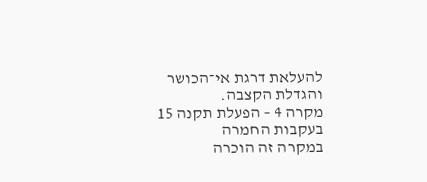להעלאת דרגת אי־הכושר והגדלת הקצבה.
מקרה 4 – הפעלת תקנה 15 בעקבות החמרה
במקרה זה הוכרה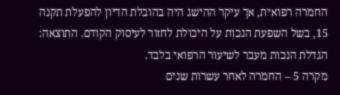החמרה רפואית, אך עיקר ההישג היה בהובלת הדיון להפעלת תקנה 15, בשל השפעת הנכות על היכולת לחזור לעיסוק הקודם. התוצאה: הגדלת הנכות מעבר לשיעור הרפואי בלבד.
מקרה 5 – החמרה לאחר עשרות שנים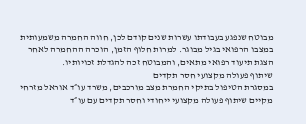מבוטח שנפגע בעבודתו עשרות שנים קודם לכן, חווה החמרה משמעותית במצבו הרפואי בגיל מבוגר. למרות חלוף הזמן, הוכרה ההחמרה לאחר הצגת תיעוד רפואי מתאים, והמבוטח זכה להגדלת זכויותיו.
שיתוף פעולה מקצועי חסר תקדים
במסגרת הטיפול בתיקי החמרת מצב מורכבים, משרד עו״ד אוראל מזרחי מקיים שיתוף פעולה מקצועי ייחודי וחסר תקדים עם עו״ד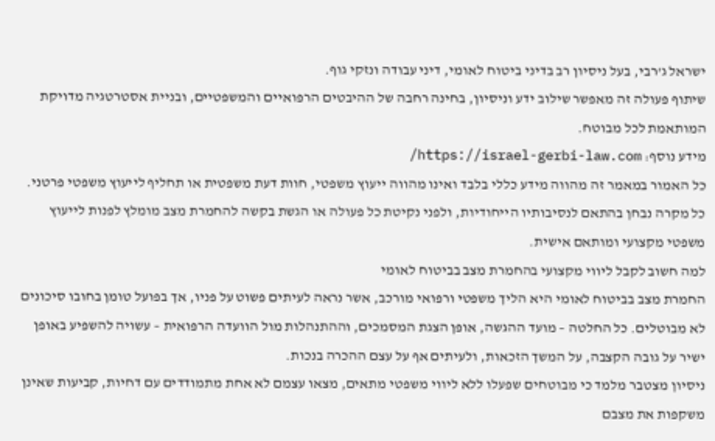ישראל ג’רבי, בעל ניסיון רב בדיני ביטוח לאומי, דיני עבודה ונזקי גוף.
שיתוף פעולה זה מאפשר שילוב ידע וניסיון, בחינה רחבה של ההיבטים הרפואיים והמשפטיים, ובניית אסטרטגיה מדויקת המותאמת לכל מבוטח.
מידע נוסף: https://israel-gerbi-law.com/
כל האמור במאמר זה מהווה מידע כללי בלבד ואינו מהווה ייעוץ משפטי, חוות דעת משפטית או תחליף לייעוץ משפטי פרטני. כל מקרה נבחן בהתאם לנסיבותיו הייחודיות, ולפני נקיטת כל פעולה או הגשת בקשה להחמרת מצב מומלץ לפנות לייעוץ משפטי מקצועי ומותאם אישית.
למה חשוב לקבל ליווי מקצועי בהחמרת מצב בביטוח לאומי
החמרת מצב בביטוח לאומי היא הליך משפטי ורפואי מורכב, אשר נראה לעיתים פשוט על פניו, אך בפועל טומן בחובו סיכונים לא מבוטלים. כל החלטה – מועד ההגשה, אופן הצגת המסמכים, וההתנהלות מול הוועדה הרפואית – עשויה להשפיע באופן ישיר על גובה הקצבה, על המשך הזכאות, ולעיתים אף על עצם ההכרה בנכות.
ניסיון מצטבר מלמד כי מבוטחים שפעלו ללא ליווי משפטי מתאים, מצאו עצמם לא אחת מתמודדים עם דחיות, קביעות שאינן משקפות את מצבם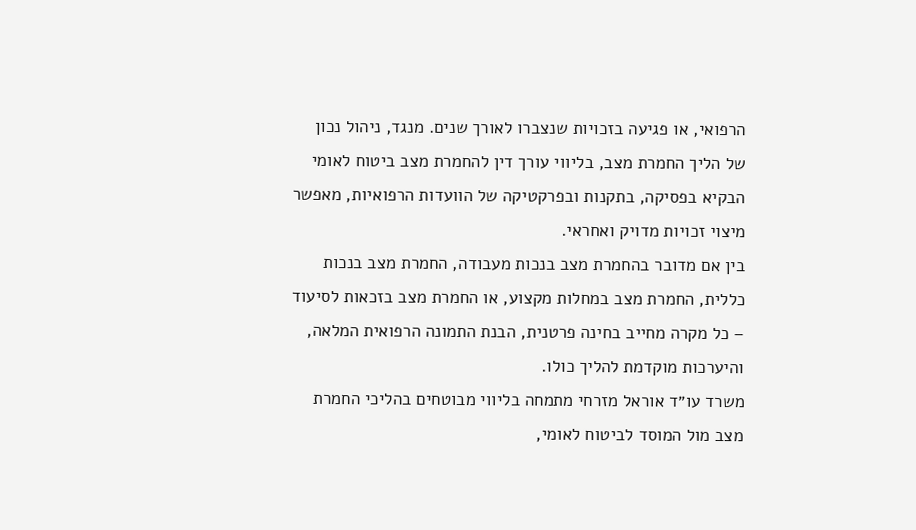הרפואי, או פגיעה בזכויות שנצברו לאורך שנים. מנגד, ניהול נכון של הליך החמרת מצב, בליווי עורך דין להחמרת מצב ביטוח לאומי הבקיא בפסיקה, בתקנות ובפרקטיקה של הוועדות הרפואיות, מאפשר מיצוי זכויות מדויק ואחראי.
בין אם מדובר בהחמרת מצב בנכות מעבודה, החמרת מצב בנכות כללית, החמרת מצב במחלות מקצוע, או החמרת מצב בזכאות לסיעוד – כל מקרה מחייב בחינה פרטנית, הבנת התמונה הרפואית המלאה, והיערכות מוקדמת להליך כולו.
משרד עו״ד אוראל מזרחי מתמחה בליווי מבוטחים בהליכי החמרת מצב מול המוסד לביטוח לאומי,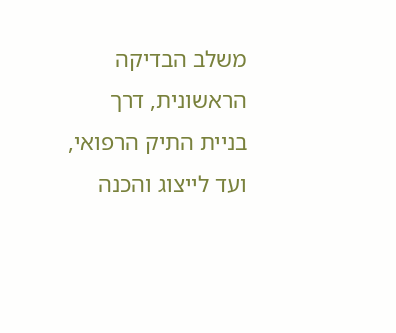משלב הבדיקה הראשונית, דרך בניית התיק הרפואי, ועד לייצוג והכנה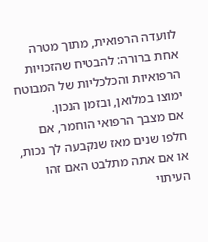לוועדה הרפואית, מתוך מטרה אחת ברורה: להבטיח שהזכויות הרפואיות והכלכליות של המבוטח ימוצו במלואן, ובזמן הנכון.
אם מצבך הרפואי הוחמר, אם חלפו שנים מאז שנקבעה לך נכות, או אם אתה מתלבט האם זהו העיתוי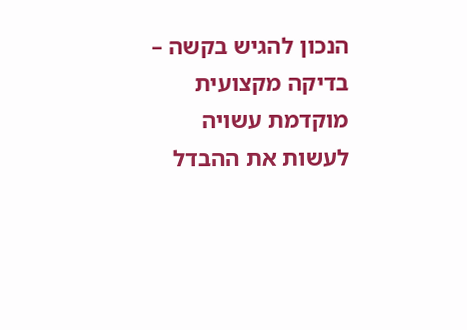הנכון להגיש בקשה – בדיקה מקצועית מוקדמת עשויה לעשות את ההבדל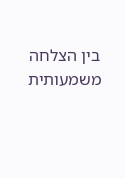בין הצלחה משמעותית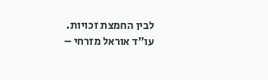לבין החמצת זכויות.
עו״ד אוראל מזרחי –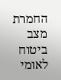החמרת מצב ביטוח לאומי